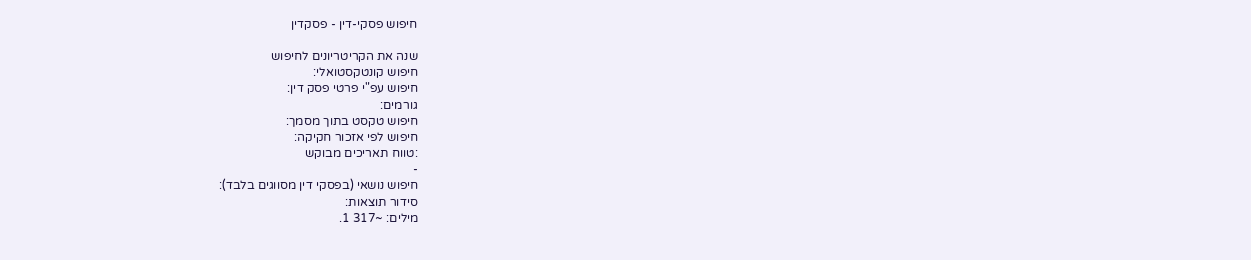חיפוש פסקי-דין - פסקדין

שנה את הקריטריונים לחיפוש
חיפוש קונטקסטואלי:
חיפוש עפ"י פרטי פסק דין:
גורמים:
חיפוש טקסט בתוך מסמך:
חיפוש לפי אזכור חקיקה:
:טווח תאריכים מבוקש
-
חיפוש נושאי (בפסקי דין מסווגים בלבד):
סידור תוצאות:
מילים: ~317 1.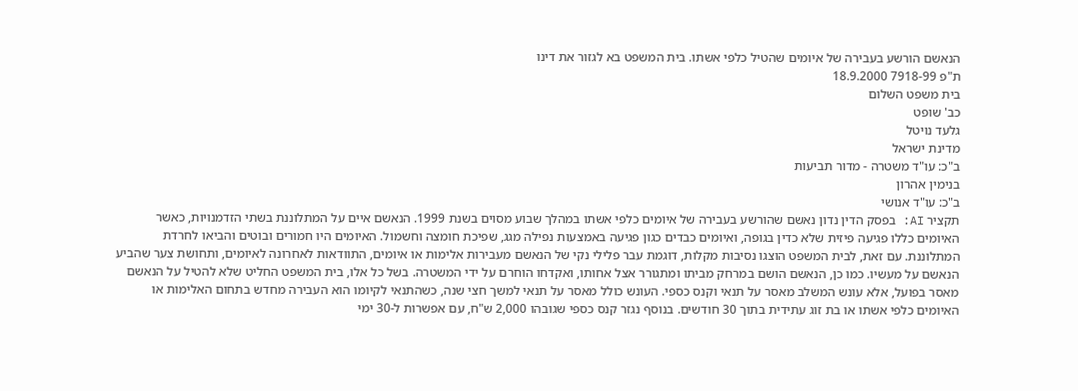הנאשם הורשע בעבירה של איומים שהטיל כלפי אשתו. בית המשפט בא לגזור את דינו
ת"פ 7918-99 18.9.2000
בית משפט השלום
כב' שופט
גלעד נויטל
מדינת ישראל
ב"כ: עו"ד משטרה - מדור תביעות
בנימין אהרון
ב"כ: עו"ד אנושי
תקציר AI: בפסק הדין נדון נאשם שהורשע בעבירה של איומים כלפי אשתו במהלך שבוע מסוים בשנת 1999. הנאשם איים על המתלוננת בשתי הזדמנויות, כאשר האיומים כללו פגיעה פיזית שלא כדין בגופה, ואיומים כבדים כגון פגיעה באמצעות נפילה מגג, שפיכת חומצה וחשמול. האיומים היו חמורים ובוטים והביאו לחרדת המתלוננת. עם זאת, לבית המשפט הוצגו נסיבות מקלות, דוגמת עבר פלילי נקי של הנאשם מעבירות אלימות או איומים, התוודאות לאחרונה לאיומים, ותחושת צער שהביע הנאשם על מעשיו. כמו כן, הנאשם הושם במרחק מביתו ומתגורר אצל אחותו, ואקדחו הוחרם על ידי המשטרה. בשל כל אלו, בית המשפט החליט שלא להטיל על הנאשם מאסר בפועל, אלא עונש המשלב מאסר על תנאי וקנס כספי. העונש כולל מאסר על תנאי למשך חצי שנה, כשהתנאי לקיומו הוא העבירה מחדש בתחום האלימות או האיומים כלפי אשתו או בת זוג עתידית בתוך 30 חודשים. בנוסף נגזר קנס כספי שגובהו 2,000 ש"ח, עם אפשרות ל-30 ימי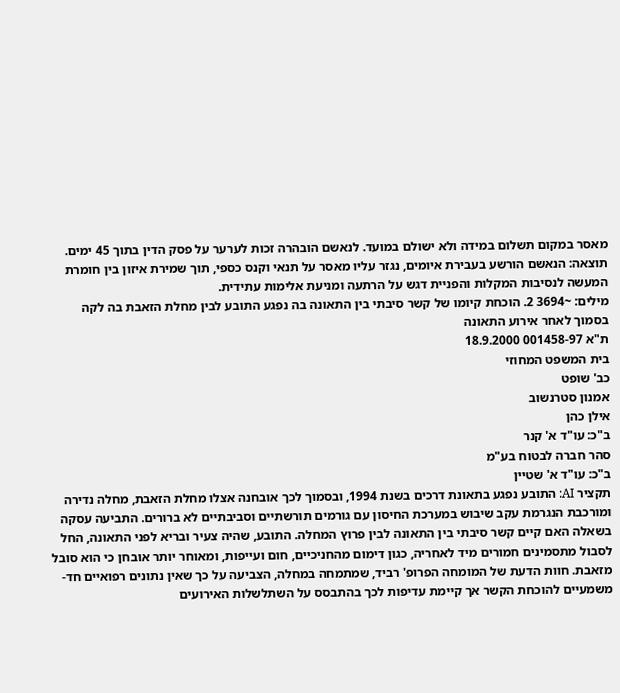מאסר במקום תשלום במידה ולא ישולם במועד. לנאשם הובהרה זכות לערער על פסק הדין בתוך 45 ימים.
תוצאה: הנאשם הורשע בעבירת איומים, נגזר עליו מאסר על תנאי וקנס כספי, תוך שמירת איזון בין חומרת המעשה לנסיבות המקלות והפניית דגש על הרתעה ומניעת אלימות עתידית.
מילים: ~3694 2. הוכחת קיומו של קשר סיבתי בין התאונה בה נפגע התובע לבין מחלת הזאבת בה לקה בסמוך לאחר אירוע התאונה
ת"א 001458-97 18.9.2000
בית המשפט המחוזי
כב' שופט
אמנון סטרנשוב
אילן כהן
ב"כ: עו"ד א' קנר
סהר חברה לבטוח בע"מ
ב"כ: עו"ד א' שטיין
תקציר AI: התובע נפגע בתאונת דרכים בשנת 1994, ובסמוך לכך אובחנה אצלו מחלת הזאבת, מחלה נדירה ומורכבת הנגרמת עקב שיבוש במערכת החיסון עם גורמים תורשתיים וסביבתיים לא ברורים. התביעה עסקה בשאלה האם קיים קשר סיבתי בין התאונה לבין פרוץ המחלה. התובע, שהיה צעיר ובריא לפני התאונה, החל לסבול מתסמינים חמורים מיד לאחריה, כגון דימום מהחניכיים, חום ועייפות, ומאוחר יותר אובחן כי הוא סובל מזאבת. חוות הדעת של המומחה הפרופ' רביד, שמתמחה במחלה, הצביעה על כך שאין נתונים רפואיים חד-משמעיים להוכחת הקשר אך קיימת עדיפות לכך בהתבסס על השתלשלות האירועים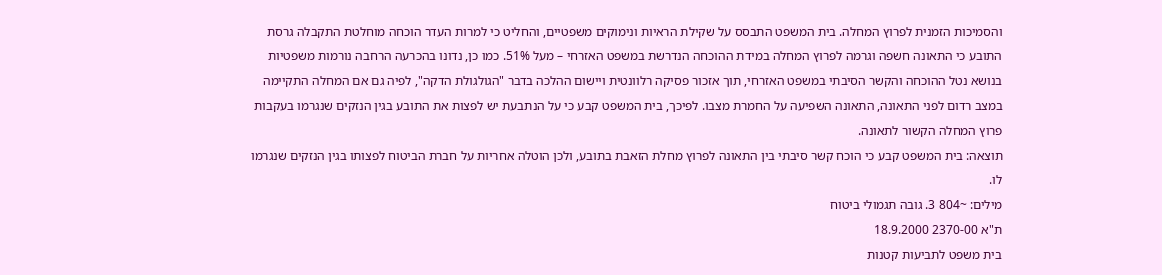והסמיכות הזמנית לפרוץ המחלה. בית המשפט התבסס על שקילת הראיות ונימוקים משפטיים, והחליט כי למרות העדר הוכחה מוחלטת התקבלה גרסת התובע כי התאונה חשפה וגרמה לפרוץ המחלה במידת ההוכחה הנדרשת במשפט האזרחי – מעל 51%. כמו כן, נדונו בהכרעה הרחבה נורמות משפטיות בנושא נטל ההוכחה והקשר הסיבתי במשפט האזרחי, תוך אזכור פסיקה רלוונטית ויישום ההלכה בדבר "הגולגולת הדקה", לפיה גם אם המחלה התקיימה במצב רדום לפני התאונה, התאונה השפיעה על החמרת מצבו. לפיכך, בית המשפט קבע כי על הנתבעת יש לפצות את התובע בגין הנזקים שנגרמו בעקבות פרוץ המחלה הקשור לתאונה.
תוצאה: בית המשפט קבע כי הוכח קשר סיבתי בין התאונה לפרוץ מחלת הזאבת בתובע, ולכן הוטלה אחריות על חברת הביטוח לפצותו בגין הנזקים שנגרמו לו.
מילים: ~804 3. גובה תגמולי ביטוח
ת"א 2370-00 18.9.2000
בית משפט לתביעות קטנות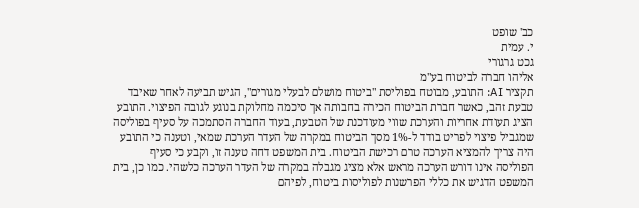כב' שופט
י. עמית
גכט גרגורי
אליהו חברה לביטוח בע"מ
תקציר AI: התובע, מבוטח בפוליסת "ביטוח מושלם לבעלי מגורים", הגיש תביעה לאחר שאיבד טבעת זהב, כאשר חברת הביטוח הכירה בחבותה אך סיכמה מחלוקת בנוגע לגובה הפיצוי. התובע הציג תעודת אחריות והערכת שווי מעודכנת של הטבעת, בעוד החברה הסתמכה על סעיף בפוליסה שמגביל פיצוי לפריט בודד ל-1% מסך הביטוח במקרה של העדר הערכת שמאי, וטענה כי התובע היה צריך להמציא הערכה טרם רכישת הביטוח. בית המשפט דחה טענה זו, וקבע כי סעיף הפוליסה אינו דורש הערכה מראש אלא מציג מגבלה במקרה של העדר הערכה כלשהי. כמו כן, בית המשפט הדגיש את כללי הפרשנות לפוליסות ביטוח, לפיהם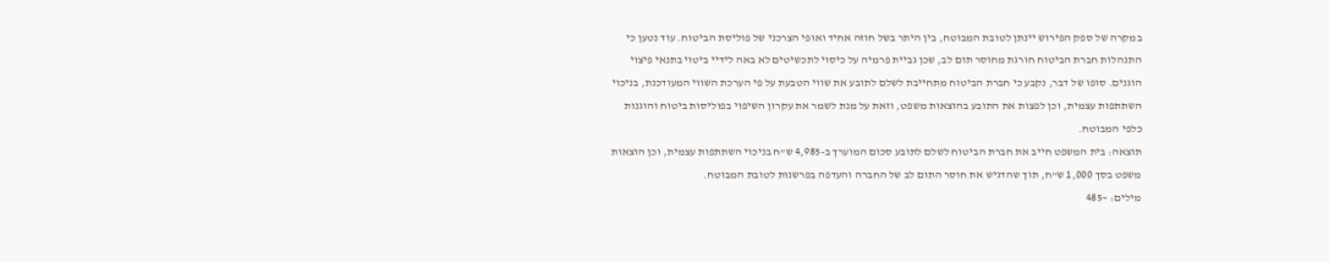במקרה של ספק הפירוש יינתן לטובת המבוטח, בין היתר בשל חוזה אחיד ואופי הצרכני של פוליסת הביטוח. עוד נטען כי התנהלות חברת הביטוח חורגת מחוסר תום לב, שכן גביית פרמיה על כיסוי לתכשיטים לא באה לידיי ביטוי בתנאי פיצוי הוגנים. סופו של דבר, נקבע כי חברת הביטוח מתחייבת לשלם לתובע את שווי הטבעת על פי הערכת השווי המעודכנת, בניכוי השתתפות עצמית, וכן לפצות את התובע בהוצאות משפט, וזאת על מנת לשמר את עקרון השיפוי בפוליסות ביטוח והוגנות כלפי המבוטח.
תוצאה: בית המשפט חייב את חברת הביטוח לשלם לתובע סכום המוערך ב-4,985 ש"ח בניכוי השתתפות עצמית, וכן הוצאות משפט בסך 1,000 ש"ח, תוך שהדגיש את חוסר התום לב של החברה והעדפה בפרשנות לטובת המבוטח.
מילים: ~485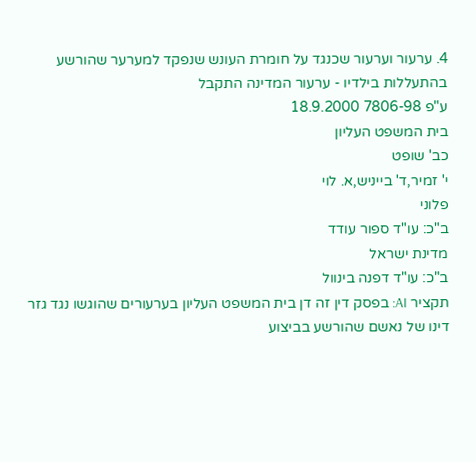4. ערעור וערעור שכנגד על חומרת העונש שנפקד למערער שהורשע בהתעללות בילדיו - ערעור המדינה התקבל
ע"פ 7806-98 18.9.2000
בית המשפט העליון
כב' שופט
י' זמיר,ד' בייניש,א. לוי
פלוני
ב"כ: עו"ד ספור עודד
מדינת ישראל
ב"כ: עו"ד דפנה בינוול
תקציר AI: בפסק דין זה דן בית המשפט העליון בערעורים שהוגשו נגד גזר דינו של נאשם שהורשע בביצוע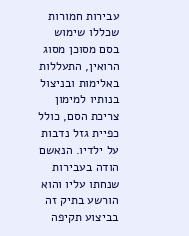עבירות חמורות שכללו שימוש בסם מסוכן מסוג הרואין, התעללות באלימות ובניצול בנותיו למימון צריכת הסם, כולל כפיית גזל נדבות על ילדיו. הנאשם הודה בעבירות שנחתו עליו והוא הורשע בתיק זה בביצוע תקיפה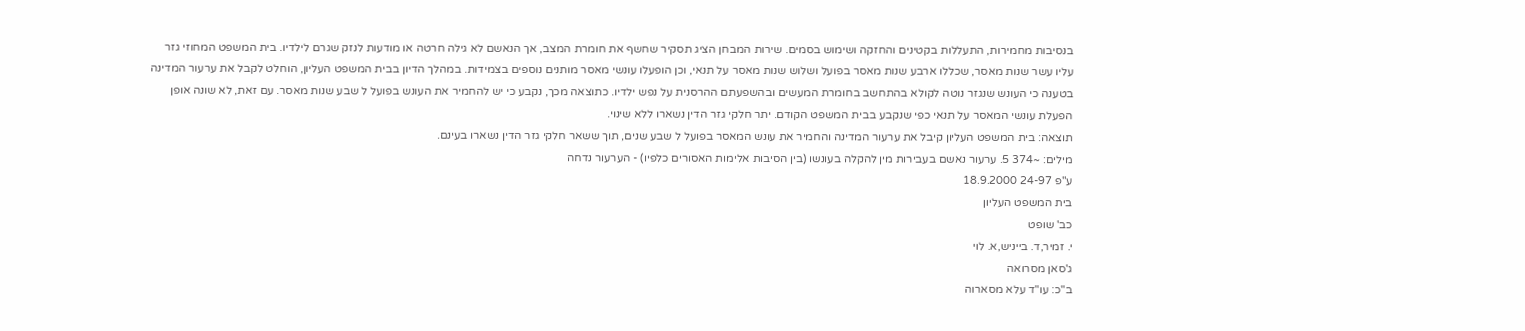בנסיבות מחמירות, התעללות בקטינים והחזקה ושימוש בסמים. שירות המבחן הציג תסקיר שחשף את חומרת המצב, אך הנאשם לא גילה חרטה או מודעות לנזק שגרם לילדיו. בית המשפט המחוזי גזר עליו עשר שנות מאסר, שכללו ארבע שנות מאסר בפועל ושלוש שנות מאסר על תנאי, וכן הופעלו עונשי מאסר מותנים נוספים בצמידות. במהלך הדיון בבית המשפט העליון, הוחלט לקבל את ערעור המדינה בטענה כי העונש שנגזר נוטה לקולא בהתחשב בחומרת המעשים ובהשפעתם ההרסנית על נפש ילדיו. כתוצאה מכך, נקבע כי יש להחמיר את העונש בפועל ל שבע שנות מאסר. עם זאת, לא שונה אופן הפעלת עונשי המאסר על תנאי כפי שנקבע בבית המשפט הקודם. יתר חלקי גזר הדין נשארו ללא שינוי.
תוצאה: בית המשפט העליון קיבל את ערעור המדינה והחמיר את עונש המאסר בפועל ל שבע שנים, תוך ששאר חלקי גזר הדין נשארו בעינם.
מילים: ~374 5. ערעור נאשם בעבירות מין להקלה בעונשו (בין הסיבות אלימות האסורים כלפיו) - הערעור נדחה
ע"פ 24-97 18.9.2000
בית המשפט העליון
כב' שופט
י. זמיר,ד. בייניש,א. לוי
ג'סאן מסרואה
ב"כ: עו"ד עלא מסארוה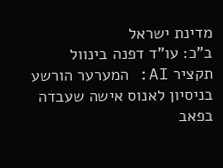מדינת ישראל
ב"כ: עו"ד דפנה בינוול
תקציר AI: המערער הורשע בניסיון לאנוס אישה שעבדה בפאב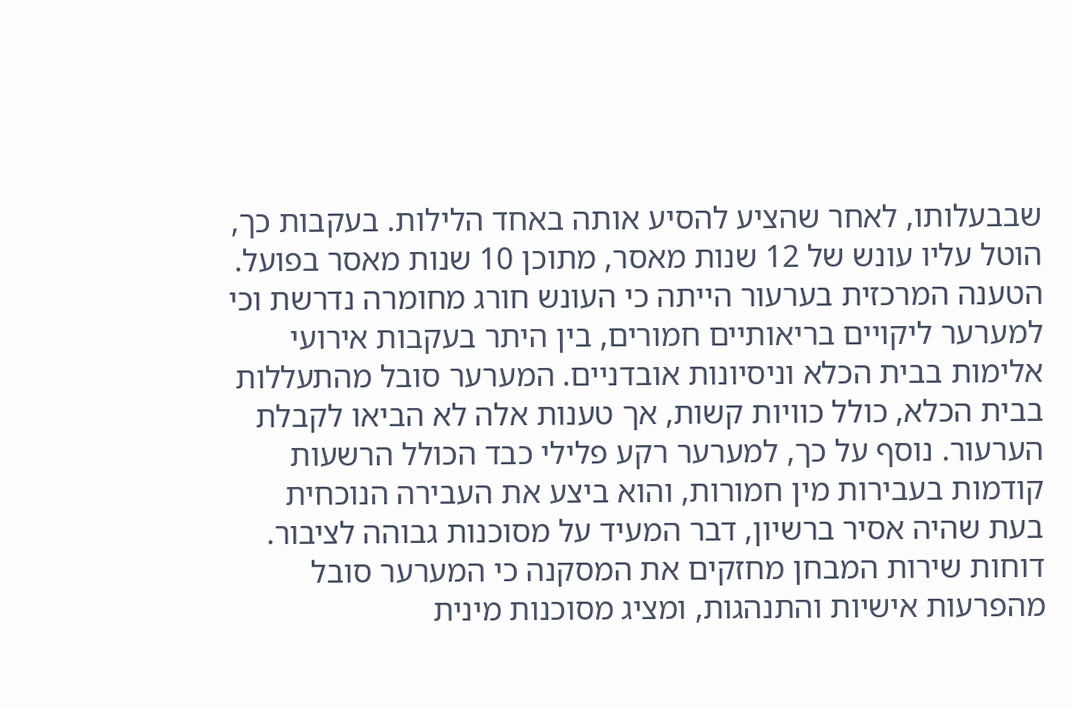שבבעלותו, לאחר שהציע להסיע אותה באחד הלילות. בעקבות כך, הוטל עליו עונש של 12 שנות מאסר, מתוכן 10 שנות מאסר בפועל. הטענה המרכזית בערעור הייתה כי העונש חורג מחומרה נדרשת וכי למערער ליקויים בריאותיים חמורים, בין היתר בעקבות אירועי אלימות בבית הכלא וניסיונות אובדניים. המערער סובל מהתעללות בבית הכלא, כולל כוויות קשות, אך טענות אלה לא הביאו לקבלת הערעור. נוסף על כך, למערער רקע פלילי כבד הכולל הרשעות קודמות בעבירות מין חמורות, והוא ביצע את העבירה הנוכחית בעת שהיה אסיר ברשיון, דבר המעיד על מסוכנות גבוהה לציבור. דוחות שירות המבחן מחזקים את המסקנה כי המערער סובל מהפרעות אישיות והתנהגות, ומציג מסוכנות מינית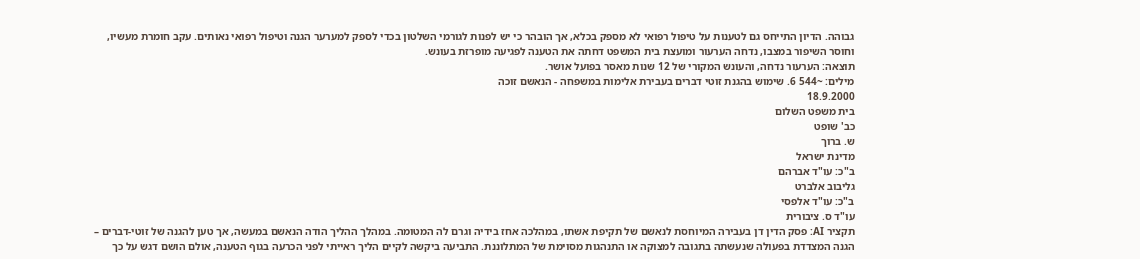גבוהה. הדיון התייחס גם לטענות על טיפול רפואי לא מספק בכלא, אך הובהר כי יש לפנות לגורמי השלטון בכדי לספק למערער הגנה וטיפול רפואי נאותים. עקב חומרת מעשיו, וחוסר השיפור במצבו, נדחה הערעור ומועצת בית המשפט דחתה את הטענה לפגיעה מופרזת בעונש.
תוצאה: הערעור נדחה, והעונש המקורי של 12 שנות מאסר בפועל אושר.
מילים: ~544 6. שימוש בהגנת זוטי דברים בעבירת אלימות במשפחה - הנאשם זוכה
18.9.2000
בית משפט השלום
כב' שופט
ש. ברוך
מדינת ישראל
ב"כ: עו"ד אברהם
גליבוב אלברט
ב"כ: עו"ד אלפסי
עו"ד ס. ציבורית
תקציר AI: פסק הדין דן בעבירה המיוחסת לנאשם של תקיפת אשתו, במהלכה אחז בידיה וגרם לה המטומה. במהלך ההליך הודה הנאשם במעשה, אך טען להגנה של זוטי-דברים – הגנה המצדדת בפעולה שנעשתה בתגובה למצוקה או התנהגות מסוימת של המתלוננת. התביעה ביקשה לקיים הליך ראייתי לפני הכרעה בגוף הטענה, אולם הושם דגש על כך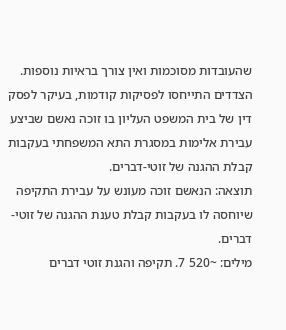שהעובדות מסוכמות ואין צורך בראיות נוספות. הצדדים התייחסו לפסיקות קודמות, בעיקר לפסק דין של בית המשפט העליון בו זוכה נאשם שביצע עבירת אלימות במסגרת התא המשפחתי בעקבות קבלת ההגנה של זוטי-דברים.
תוצאה: הנאשם זוכה מעונש על עבירת התקיפה שיוחסה לו בעקבות קבלת טענת ההגנה של זוטי-דברים.
מילים: ~520 7. תקיפה והגנת זוטי דברים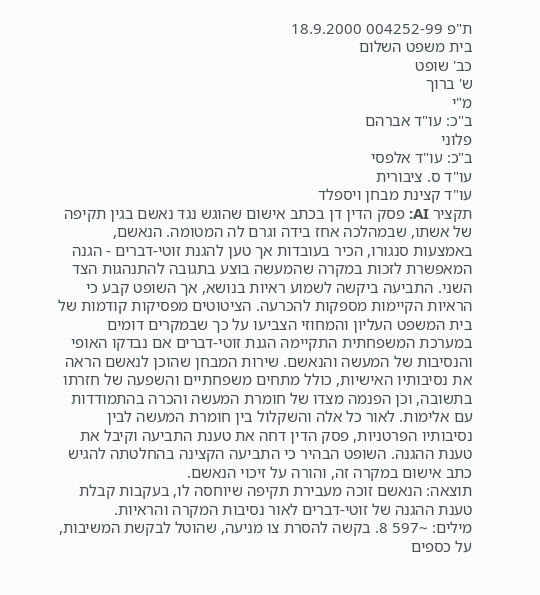ת"פ 004252-99 18.9.2000
בית משפט השלום
כב' שופט
ש' ברוך
מ"י
ב"כ: עו"ד אברהם
פלוני
ב"כ: עו"ד אלפסי
עו"ד ס. ציבורית
עו"ד קצינת מבחן ויספלד
תקציר AI: פסק הדין דן בכתב אישום שהוגש נגד נאשם בגין תקיפה של אשתו, שבמהלכה אחז בידה וגרם לה המטומה. הנאשם, באמצעות סנגורו, הכיר בעובדות אך טען להגנת זוטי-דברים - הגנה המאפשרת לזכות במקרה שהמעשה בוצע בתגובה להתנהגות הצד השני. התביעה ביקשה לשמוע ראיות בנושא, אך השופט קבע כי הראיות הקיימות מספקות להכרעה. הציטוטים מפסיקות קודמות של בית המשפט העליון והמחוזי הצביעו על כך שבמקרים דומים במערכת המשפחתית התקיימה הגנת זוטי-דברים אם נבדקו האופי והנסיבות של המעשה והנאשם. שירות המבחן שהוכן לנאשם הראה את נסיבותיו האישיות, כולל מתחים משפחתיים והשפעה של חזרתו בתשובה, וכן הפנמה מצדו של חומרת המעשה והכרה בהתמודדות עם אלימות. לאור כל אלה והשקלול בין חומרת המעשה לבין נסיבותיו הפרטניות, פסק הדין דחה את טענת התביעה וקיבל את טענת ההגנה. השופט הבהיר כי התביעה הקצינה בהחלטתה להגיש כתב אישום במקרה זה, והורה על זיכוי הנאשם.
תוצאה: הנאשם זוכה מעבירת תקיפה שיוחסה לו, בעקבות קבלת טענת ההגנה של זוטי-דברים לאור נסיבות המקרה והראיות.
מילים: ~597 8. בקשה להסרת צו מניעה, שהוטל לבקשת המשיבות, על כספים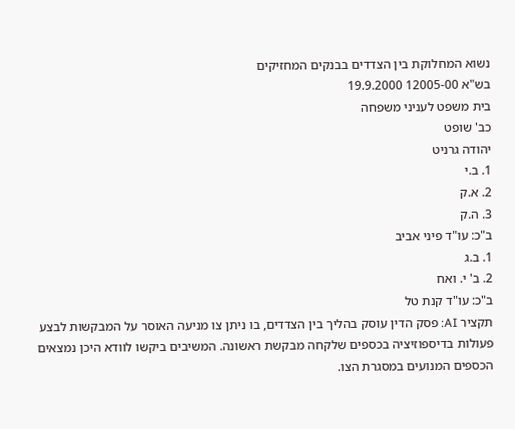נשוא המחלוקת בין הצדדים בבנקים המחזיקים
בש"א 12005-00 19.9.2000
בית משפט לעניני משפחה
כב' שופט
יהודה גרניט
1. ב.י
2. א.ק
3. ה.ק
ב"כ: עו"ד פיני אביב
1. ב.ג
2. ב' י. ואח
ב"כ: עו"ד קנת טל
תקציר AI: פסק הדין עוסק בהליך בין הצדדים, בו ניתן צו מניעה האוסר על המבקשות לבצע פעולות בדיספוזיציה בכספים שלקחה מבקשת ראשונה. המשיבים ביקשו לוודא היכן נמצאים הכספים המנועים במסגרת הצו.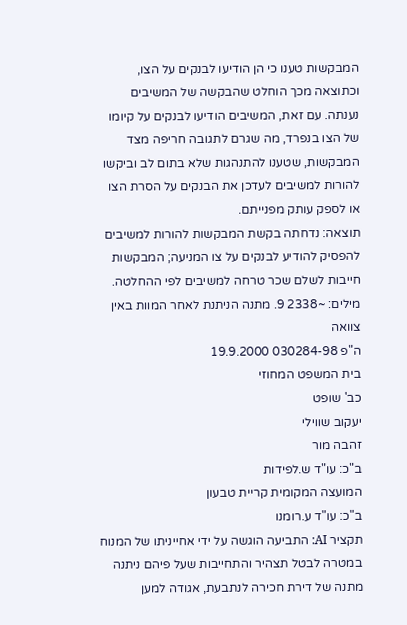המבקשות טענו כי הן הודיעו לבנקים על הצו, וכתוצאה מכך הוחלט שהבקשה של המשיבים נענתה. עם זאת, המשיבים הודיעו לבנקים על קיומו של הצו בנפרד, מה שגרם לתגובה חריפה מצד המבקשות, שטענו להתנהגות שלא בתום לב וביקשו להורות למשיבים לעדכן את הבנקים על הסרת הצו או לספק עותק מפנייתם.
תוצאה: נדחתה בקשת המבקשות להורות למשיבים להפסיק להודיע לבנקים על צו המניעה; המבקשות חייבות לשלם שכר טרחה למשיבים לפי ההחלטה.
מילים: ~2338 9. מתנה הניתנת לאחר המוות באין צוואה
ה"פ 030284-98 19.9.2000
בית המשפט המחוזי
כב' שופט
יעקוב שווילי
זהבה מור
ב"כ: עו"ד ש.לפידות
המועצה המקומית קריית טבעון
ב"כ: עו"ד ע.רומנו
תקציר AI: התביעה הוגשה על ידי אחייניתו של המנוח במטרה לבטל תצהיר והתחייבות שעל פיהם ניתנה מתנה של דירת חכירה לנתבעת, אגודה למען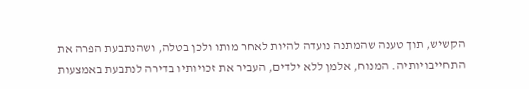הקשיש, תוך טענה שהמתנה נועדה להיות לאחר מותו ולכן בטלה, ושהנתבעת הפרה את התחייבויותיה. המנוח, אלמן ללא ילדים, העביר את זכויותיו בדירה לנתבעת באמצעות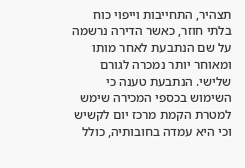תצהיר, התחייבות וייפוי כוח בלתי חוזר, כאשר הדירה נרשמה על שם הנתבעת לאחר מותו ומאוחר יותר נמכרה לגורם שלישי. הנתבעת טענה כי השימוש בכספי המכירה שימש למטרת הקמת מרכז יום לקשיש וכי היא עמדה בחובותיה, כולל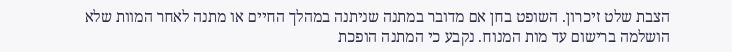הצבת שלט זיכרון. השופט בחן אם מדובר במתנה שניתנה במהלך החיים או מתנה לאחר המוות שלא הושלמה ברישום עד מות המנוח. נקבע כי המתנה הופכת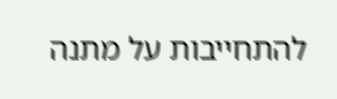להתחייבות על מתנה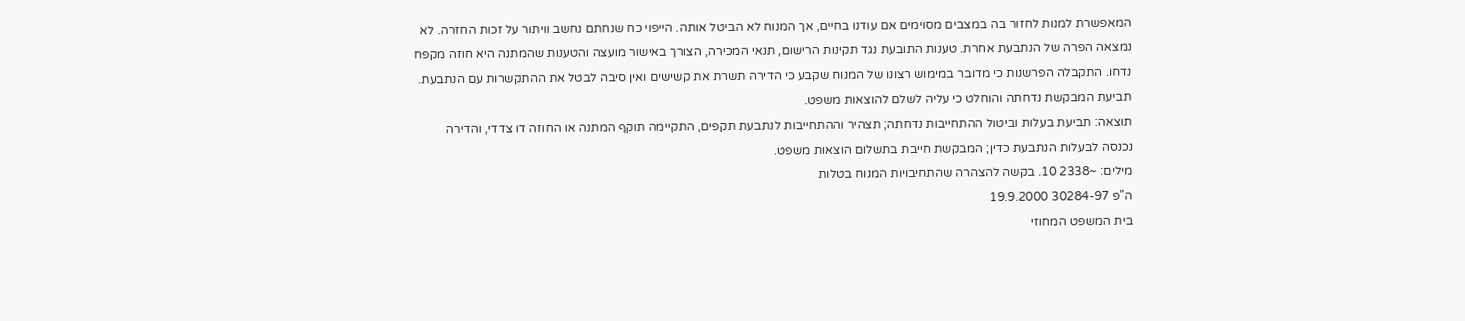המאפשרת למנות לחזור בה במצבים מסוימים אם עודנו בחיים, אך המנוח לא הביטל אותה. הייפוי כח שנחתם נחשב וויתור על זכות החזרה. לא נמצאה הפרה של הנתבעת אחרת. טענות התובעת נגד תקינות הרישום, תנאי המכירה, הצורך באישור מועצה והטענות שהמתנה היא חוזה מקפח נדחו. התקבלה הפרשנות כי מדובר במימוש רצונו של המנוח שקבע כי הדירה תשרת את קשישים ואין סיבה לבטל את ההתקשרות עם הנתבעת. תביעת המבקשת נדחתה והוחלט כי עליה לשלם להוצאות משפט.
תוצאה: תביעת בעלות וביטול ההתחייבות נדחתה; תצהיר וההתחייבות לנתבעת תקפים, התקיימה תוקף המתנה או החוזה דו צדדי, והדירה נכנסה לבעלות הנתבעת כדין; המבקשת חייבת בתשלום הוצאות משפט.
מילים: ~2338 10. בקשה להצהרה שהתחיבויות המנוח בטלות
ה"פ 30284-97 19.9.2000
בית המשפט המחוזי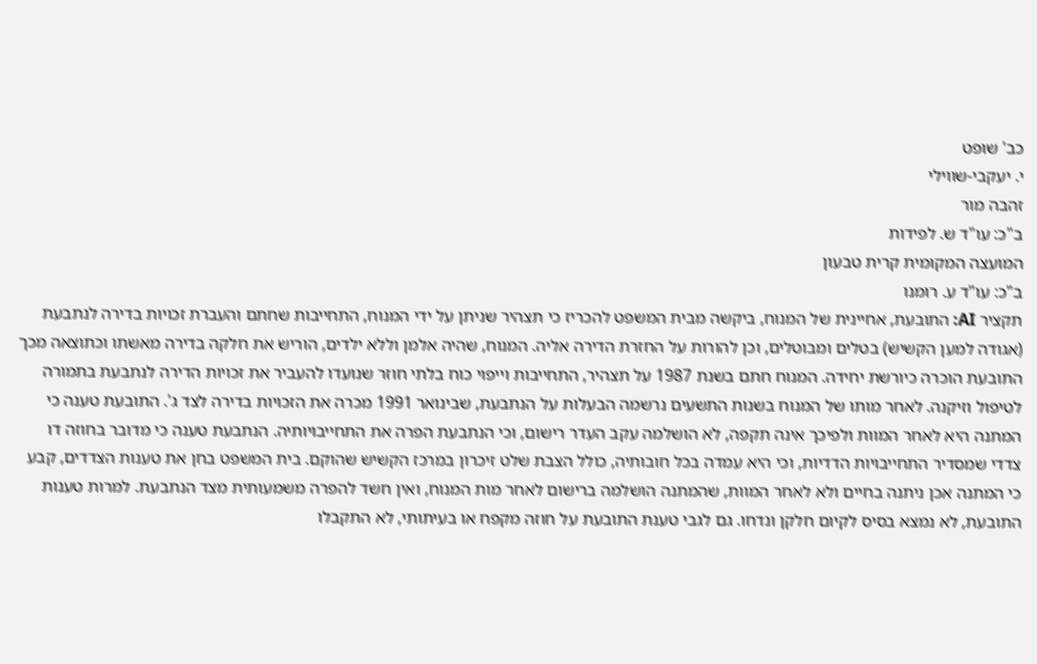כב' שופט
י. יעקבי-שווילי
זהבה מור
ב"כ: עו"ד ש. לפידות
המועצה המקומית קרית טבעון
ב"כ: עו"ד ע. רומנו
תקציר AI: התובעת, אחיינית של המנוח, ביקשה מבית המשפט להכריז כי תצהיר שניתן על ידי המנוח, התחייבות שחתם והעברת זכויות בדירה לנתבעת (אגודה למען הקשיש) בטלים ומבוטלים, וכן להורות על החזרת הדירה אליה. המנוח, שהיה אלמן וללא ילדים, הוריש את חלקה בדירה מאשתו וכתוצאה מכך התובעת הוכרה כיורשת יחידה. המנוח חתם בשנת 1987 על תצהיר, התחייבות וייפוי כוח בלתי חוזר שנועדו להעביר את זכויות הדירה לנתבעת בתמורה לטיפול וזיקנה. לאחר מותו של המנוח בשנות התשעים נרשמה הבעלות על הנתבעת, שבינואר 1991 מכרה את הזכויות בדירה לצד ג'. התובעת טענה כי המתנה היא לאחר המוות ולפיכך אינה תקפה, לא הושלמה עקב העדר רישום, וכי הנתבעת הפרה את התחייבויותיה. הנתבעת טענה כי מדובר בחוזה דו צדדי שמסדיר התחייבויות הדדיות, וכי היא עמדה בכל חובותיה, כולל הצבת שלט זיכרון במרכז הקשיש שהוקם. בית המשפט בחן את טענות הצדדים, קבע כי המתנה אכן ניתנה בחיים ולא לאחר המוות, שהמתנה הושלמה ברישום לאחר מות המנוח, ואין חשד להפרה משמעותית מצד הנתבעת. למרות טענות התובעת, לא נמצא בסיס לקיום חלקן ונדחו. גם לגבי טענת התובעת על חוזה מקפח או בעיתותי, לא התקבלו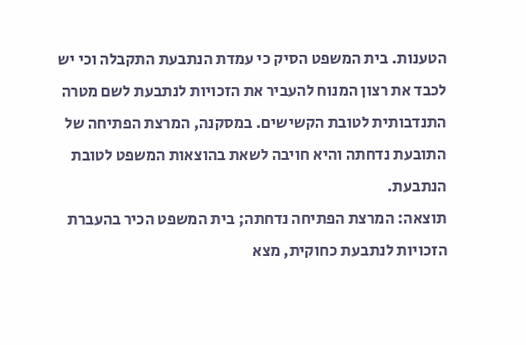הטענות. בית המשפט הסיק כי עמדת הנתבעת התקבלה וכי יש לכבד את רצון המנוח להעביר את הזכויות לנתבעת לשם מטרה התנדבותית לטובת הקשישים. במסקנה, המרצת הפתיחה של התובעת נדחתה והיא חויבה לשאת בהוצאות המשפט לטובת הנתבעת.
תוצאה: המרצת הפתיחה נדחתה; בית המשפט הכיר בהעברת הזכויות לנתבעת כחוקית, מצא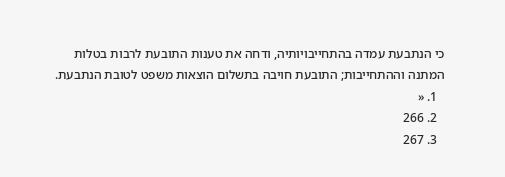כי הנתבעת עמדה בהתחייבויותיה, ודחה את טענות התובעת לרבות בטלות המתנה וההתחייבות; התובעת חויבה בתשלום הוצאות משפט לטובת הנתבעת.
  1. «
  2. 266
  3. 267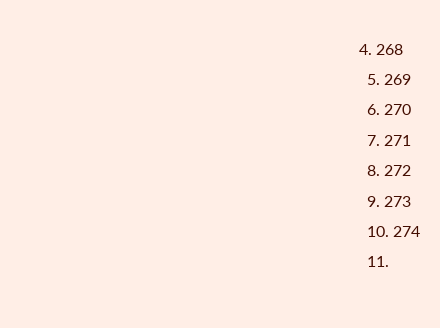4. 268
  5. 269
  6. 270
  7. 271
  8. 272
  9. 273
  10. 274
  11.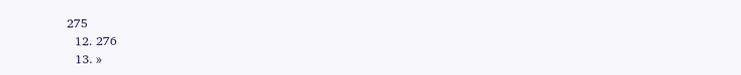275
  12. 276
  13. »